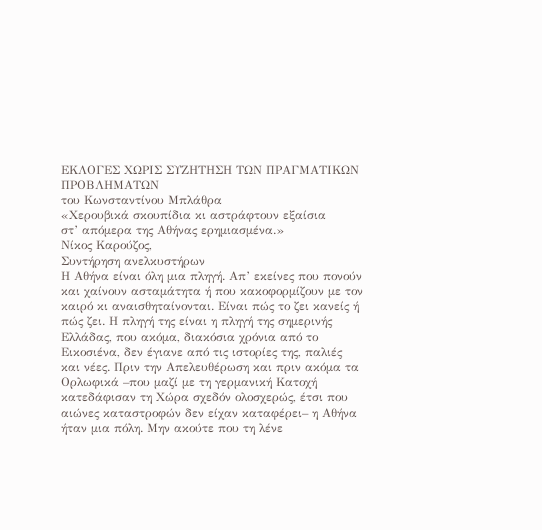ΕΚΛΟΓΕΣ ΧΩΡΙΣ ΣΥΖΗΤΗΣΗ ΤΩΝ ΠΡΑΓΜΑΤΙΚΩΝ ΠΡΟΒΛΗΜΑΤΩΝ
του Κωνσταντίνου Μπλάθρα
«Χερουβικά σκουπίδια κι αστράφτουν εξαίσια
στ’ απόμερα της Αθήνας ερημιασμένα.»
Νίκος Καρούζος,
Συντήρηση ανελκυστήρων
Η Αθήνα είναι όλη μια πληγή. Απ’ εκείνες που πονούν και χαίνουν ασταμάτητα ή που κακοφορμίζουν με τον καιρό κι αναισθηταίνονται. Είναι πώς το ζει κανείς ή πώς ζει. Η πληγή της είναι η πληγή της σημερινής Ελλάδας, που ακόμα, διακόσια χρόνια από το Εικοσιένα, δεν έγιανε από τις ιστορίες της, παλιές και νέες. Πριν την Απελευθέρωση και πριν ακόμα τα Ορλωφικά –που μαζί με τη γερμανική Κατοχή κατεδάφισαν τη Χώρα σχεδόν ολοσχερώς, έτσι που αιώνες καταστροφών δεν είχαν καταφέρει– η Αθήνα ήταν μια πόλη. Μην ακούτε που τη λένε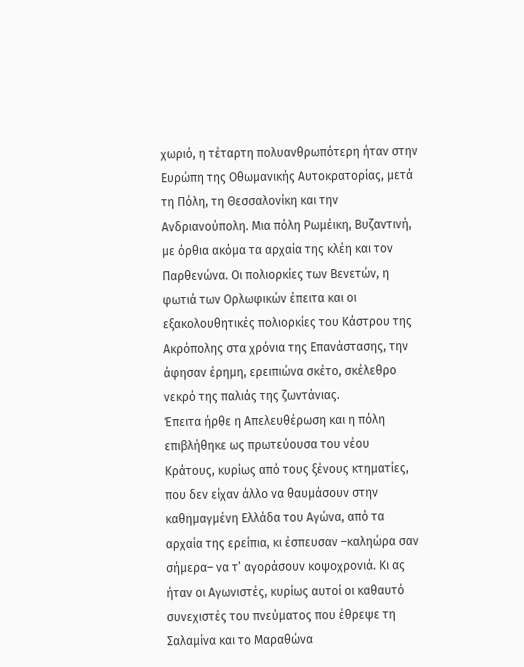χωριό, η τέταρτη πολυανθρωπότερη ήταν στην Ευρώπη της Οθωμανικής Αυτοκρατορίας, μετά τη Πόλη, τη Θεσσαλονίκη και την Ανδριανούπολη. Μια πόλη Ρωμέικη, Βυζαντινή, με όρθια ακόμα τα αρχαία της κλέη και τον Παρθενώνα. Οι πολιορκίες των Βενετών, η φωτιά των Ορλωφικών έπειτα και οι εξακολουθητικές πολιορκίες του Κάστρου της Ακρόπολης στα χρόνια της Επανάστασης, την άφησαν έρημη, ερειπιώνα σκέτο, σκέλεθρο νεκρό της παλιάς της ζωντάνιας.
Έπειτα ήρθε η Απελευθέρωση και η πόλη επιβλήθηκε ως πρωτεύουσα του νέου Κράτους, κυρίως από τους ξένους κτηματίες, που δεν είχαν άλλο να θαυμάσουν στην καθημαγμένη Ελλάδα του Αγώνα, από τα αρχαία της ερείπια, κι έσπευσαν –καληώρα σαν σήμερα– να τ’ αγοράσουν κοψοχρονιά. Κι ας ήταν οι Αγωνιστές, κυρίως αυτοί οι καθαυτό συνεχιστές του πνεύματος που έθρεψε τη Σαλαμίνα και το Μαραθώνα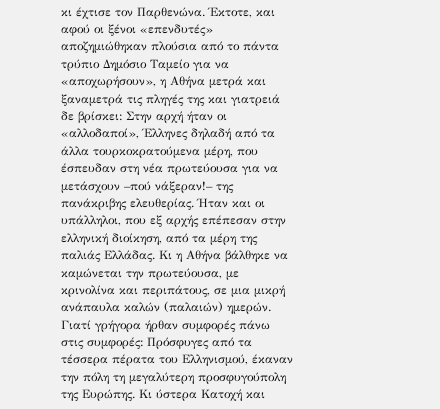κι έχτισε τον Παρθενώνα. Έκτοτε, και αφού οι ξένοι «επενδυτές» αποζημιώθηκαν πλούσια από το πάντα τρύπιο Δημόσιο Ταμείο για να «αποχωρήσουν», η Αθήνα μετρά και ξαναμετρά τις πληγές της και γιατρειά δε βρίσκει: Στην αρχή ήταν οι «αλλοδαποί», Έλληνες δηλαδή από τα άλλα τουρκοκρατούμενα μέρη, που έσπευδαν στη νέα πρωτεύουσα για να μετάσχουν –πού νάξεραν!– της πανάκριβης ελευθερίας. Ήταν και οι υπάλληλοι, που εξ αρχής επέπεσαν στην ελληνική διοίκηση, από τα μέρη της παλιάς Ελλάδας. Κι η Αθήνα βάλθηκε να καμώνεται την πρωτεύουσα, με κρινολίνα και περιπάτους, σε μια μικρή ανάπαυλα καλών (παλαιών) ημερών. Γιατί γρήγορα ήρθαν συμφορές πάνω στις συμφορές: Πρόσφυγες από τα τέσσερα πέρατα του Ελληνισμού, έκαναν την πόλη τη μεγαλύτερη προσφυγούπολη της Ευρώπης. Κι ύστερα Κατοχή και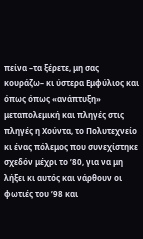πείνα –τα ξέρετε, μη σας κουράζω– κι ύστερα Εμφύλιος και όπως όπως «ανάπτυξη» μεταπολεμική και πληγές στις πληγές η Χούντα, το Πολυτεχνείο κι ένας πόλεμος που συνεχίστηκε σχεδόν μέχρι το ’80, για να μη λήξει κι αυτός και νάρθουν οι φωτιές του ’98 και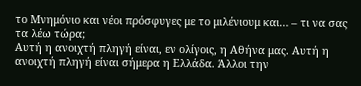το Μνημόνιο και νέοι πρόσφυγες με το μιλένιουμ και… – τι να σας τα λέω τώρα;
Αυτή η ανοιχτή πληγή είναι, εν ολίγοις, η Αθήνα μας. Αυτή η ανοιχτή πληγή είναι σήμερα η Ελλάδα. Άλλοι την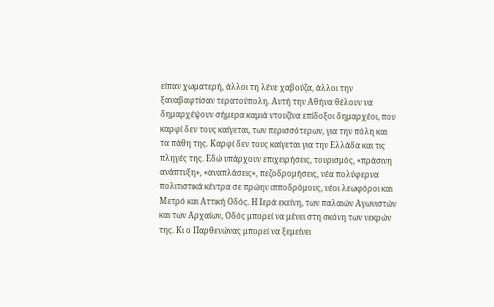είπαν χωματερή, άλλοι τη λένε χαβούζα, άλλοι την ξαναβαφτίσαν τερατούπολη. Αυτή την Αθήνα θέλουν να δημαρχέψουν σήμερα καμιά ντουζίνα επίδοξοι δημαρχέοι, που καρφί δεν τους καίγεται, των περισσότερων, για την πόλη και τα πάθη της. Καρφί δεν τους καίγεται για την Ελλάδα και τις πληγές της. Εδώ υπάρχουν επιχειρήσεις, τουρισμός, «πράσινη ανάπτυξη», «αναπλάσεις», πεζοδρομήσεις, νέα πολύφερνα πολιτιστικά κέντρα σε πρώην ιπποδρόμους, νέοι λεωφόροι και Μετρό και Αττική Οδός. Η Ιερά εκείνη, των παλαιών Αγωνιστών και των Αρχαίων, Οδός μπορεί να μένει στη σκόνη των νεκρών της. Κι ο Παρθενώνας μπορεί να ξεμείνει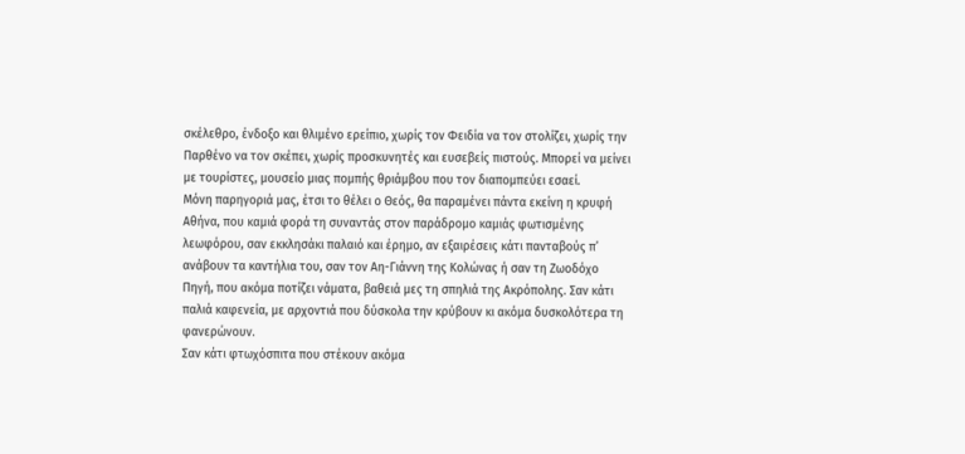σκέλεθρο, ένδοξο και θλιμένο ερείπιο, χωρίς τον Φειδία να τον στολίζει, χωρίς την Παρθένο να τον σκέπει, χωρίς προσκυνητές και ευσεβείς πιστούς. Μπορεί να μείνει με τουρίστες, μουσείο μιας πομπής θριάμβου που τον διαπομπεύει εσαεί.
Μόνη παρηγοριά μας, έτσι το θέλει ο Θεός, θα παραμένει πάντα εκείνη η κρυφή Αθήνα, που καμιά φορά τη συναντάς στον παράδρομο καμιάς φωτισμένης λεωφόρου, σαν εκκλησάκι παλαιό και έρημο, αν εξαιρέσεις κάτι πανταβούς π’ ανάβουν τα καντήλια του, σαν τον Αη-Γιάννη της Κολώνας ή σαν τη Ζωοδόχο Πηγή, που ακόμα ποτίζει νάματα, βαθειά μες τη σπηλιά της Ακρόπολης. Σαν κάτι παλιά καφενεία, με αρχοντιά που δύσκολα την κρύβουν κι ακόμα δυσκολότερα τη φανερώνουν.
Σαν κάτι φτωχόσπιτα που στέκουν ακόμα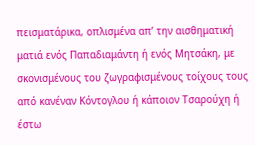πεισματάρικα, οπλισμένα απ’ την αισθηματική ματιά ενός Παπαδιαμάντη ή ενός Μητσάκη, με σκονισμένους του ζωγραφισμένους τοίχους τους από κανέναν Κόντογλου ή κάποιον Τσαρούχη ή έστω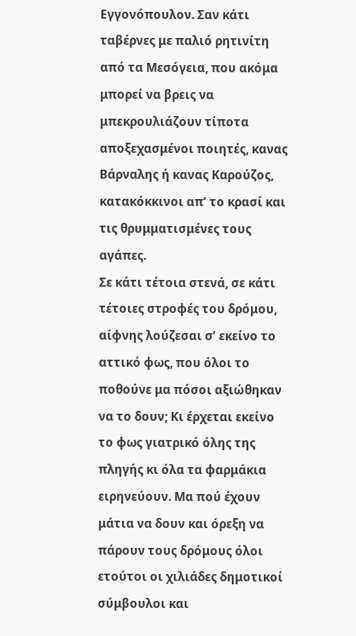Εγγονόπουλον. Σαν κάτι ταβέρνες με παλιό ρητινίτη από τα Μεσόγεια, που ακόμα μπορεί να βρεις να μπεκρουλιάζουν τίποτα αποξεχασμένοι ποιητές, κανας Βάρναλης ή κανας Καρούζος, κατακόκκινοι απ’ το κρασί και τις θρυμματισμένες τους αγάπες.
Σε κάτι τέτοια στενά, σε κάτι τέτοιες στροφές του δρόμου, αίφνης λούζεσαι σ’ εκείνο το αττικό φως, που όλοι το ποθούνε μα πόσοι αξιώθηκαν να το δουν; Κι έρχεται εκείνο το φως γιατρικό όλης της πληγής κι όλα τα φαρμάκια ειρηνεύουν. Μα πού έχουν μάτια να δουν και όρεξη να πάρουν τους δρόμους όλοι ετούτοι οι χιλιάδες δημοτικοί σύμβουλοι και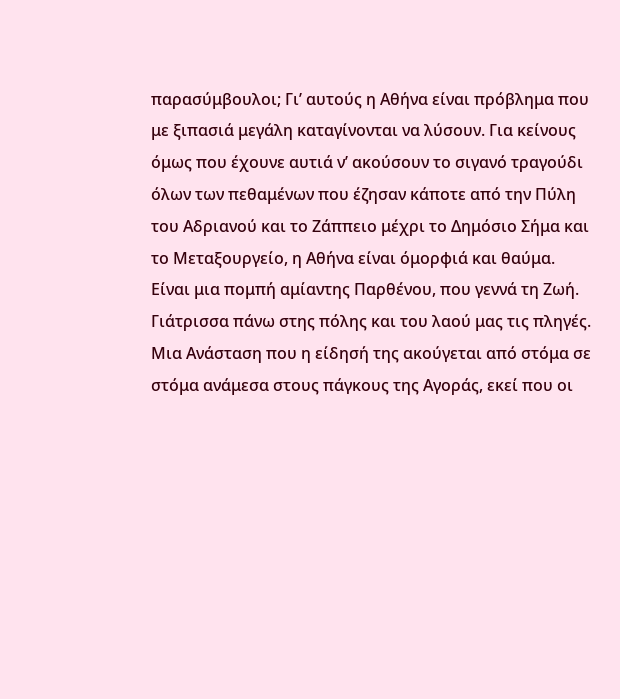παρασύμβουλοι; Γι’ αυτούς η Αθήνα είναι πρόβλημα που με ξιπασιά μεγάλη καταγίνονται να λύσουν. Για κείνους όμως που έχουνε αυτιά ν’ ακούσουν το σιγανό τραγούδι όλων των πεθαμένων που έζησαν κάποτε από την Πύλη του Αδριανού και το Ζάππειο μέχρι το Δημόσιο Σήμα και το Μεταξουργείο, η Αθήνα είναι όμορφιά και θαύμα. Είναι μια πομπή αμίαντης Παρθένου, που γεννά τη Ζωή. Γιάτρισσα πάνω στης πόλης και του λαού μας τις πληγές. Μια Ανάσταση που η είδησή της ακούγεται από στόμα σε στόμα ανάμεσα στους πάγκους της Αγοράς, εκεί που οι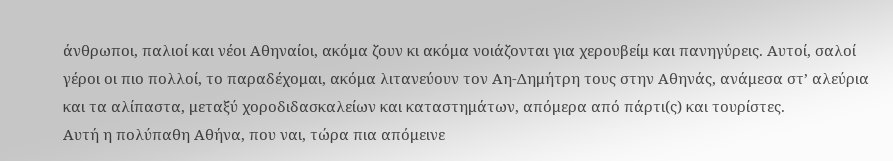άνθρωποι, παλιοί και νέοι Αθηναίοι, ακόμα ζουν κι ακόμα νοιάζονται για χερουβείμ και πανηγύρεις. Αυτοί, σαλοί γέροι οι πιο πολλοί, το παραδέχομαι, ακόμα λιτανεύουν τον Αη-Δημήτρη τους στην Αθηνάς, ανάμεσα στ’ αλεύρια και τα αλίπαστα, μεταξύ χοροδιδασκαλείων και καταστημάτων, απόμερα από πάρτι(ς) και τουρίστες.
Αυτή η πολύπαθη Αθήνα, που ναι, τώρα πια απόμεινε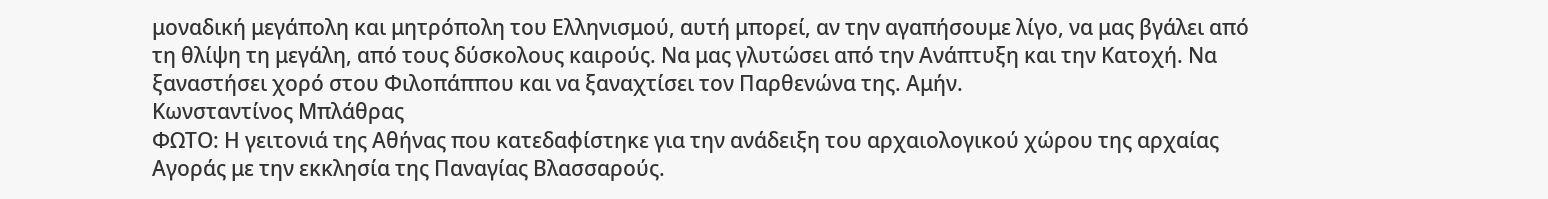μοναδική μεγάπολη και μητρόπολη του Ελληνισμού, αυτή μπορεί, αν την αγαπήσουμε λίγο, να μας βγάλει από τη θλίψη τη μεγάλη, από τους δύσκολους καιρούς. Να μας γλυτώσει από την Ανάπτυξη και την Κατοχή. Να ξαναστήσει χορό στου Φιλοπάππου και να ξαναχτίσει τον Παρθενώνα της. Αμήν.
Κωνσταντίνος Μπλάθρας
ΦΩΤΟ: Η γειτονιά της Αθήνας που κατεδαφίστηκε για την ανάδειξη του αρχαιολογικού χώρου της αρχαίας Αγοράς με την εκκλησία της Παναγίας Βλασσαρούς.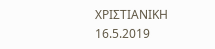ΧΡΙΣΤΙΑΝΙΚΗ 16.5.2019